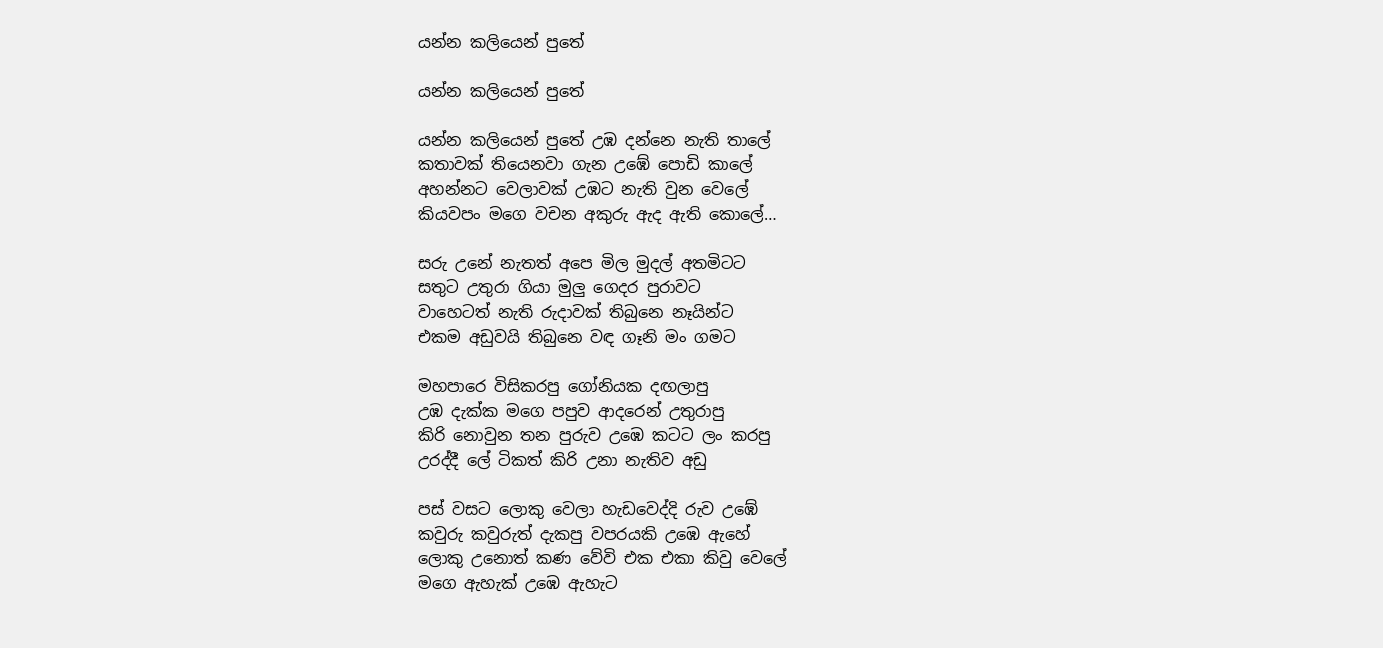යන්න කලියෙන් පුතේ

යන්න කලියෙන් පුතේ

යන්න කලියෙන් පුතේ උඹ දන්නෙ නැති තාලේ
කතාවක් තියෙනවා ගැන උඹේ පොඩි කාලේ
අහන්නට වෙලාවක් උඹට නැති වුන වෙලේ
කියවපං මගෙ වචන අකුරු ඇද ඇති කොලේ…

සරු උනේ නැතත් අපෙ මිල මුදල් අතමිටට
සතුට උතුරා ගියා මුලු ගෙදර පුරාවට
වාහෙටත් නැති රුදාවක් තිබුනෙ නෑයින්ට
එකම අඩුවයි තිබුනෙ වඳ ගෑනි මං ගමට

මහපාරෙ විසිකරපු ගෝනියක දඟලාපු
උඹ දැක්ක මගෙ පපුව ආදරෙන් උතුරාපු
කිරි නොවුන තන පුරුව උඹෙ කටට ලං කරපු
උරද්දී ලේ ටිකත් කිරි උනා නැතිව අඩු

පස් වසට ලොකු වෙලා හැඩවෙද්දි රුව උඹේ
කවුරු කවුරුත් දැකපු වපරයකි උඹෙ ඇහේ
ලොකු උනොත් කණ වේවි එක එකා කිවු වෙලේ
මගෙ ඇහැක් උඹෙ ඇහැට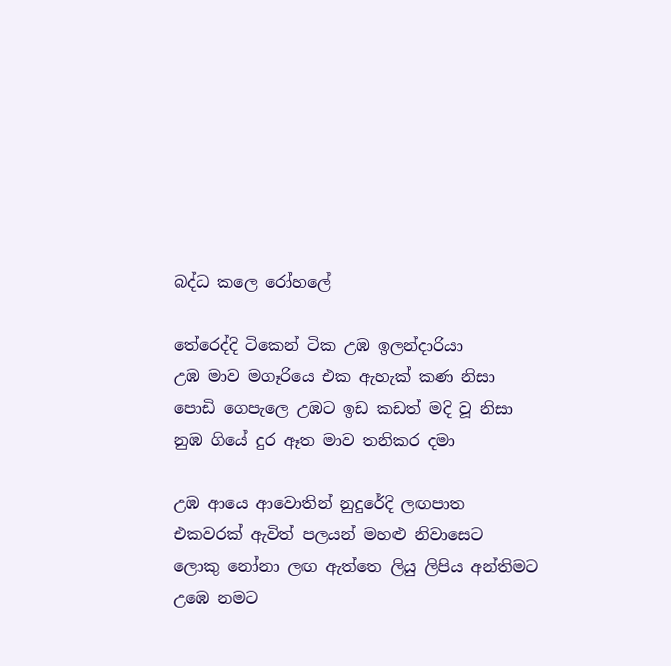බද්ධ කලෙ රෝහලේ

තේරෙද්දි ටිකෙන් ටික උඹ ඉලන්දාරියා
උඹ මාව මගෑරියෙ එක ඇහැක් කණ නිසා
පොඩි ගෙපැලෙ උඹට ඉඩ කඩත් මදි වූ නිසා
නුඹ ගියේ දුර ඈත මාව තනිකර දමා

උඹ ආයෙ ආවොතින් නුදුරේදි ලඟපාත
එකවරක් ඇවිත් පලයන් මහළු නිවාසෙට
ලොකු නෝනා ලඟ ඇත්තෙ ලියු ලිපිය අන්තිමට
උඹෙ නමට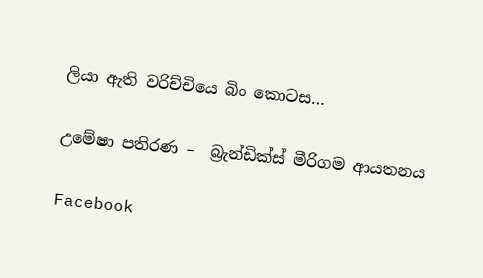ලියා ඇති වරිච්චියෙ බිං කොටස…

උමේෂා පතිරණ –  බ්‍රැන්ඩික්ස් මීරිගම ආයතනය

Facebook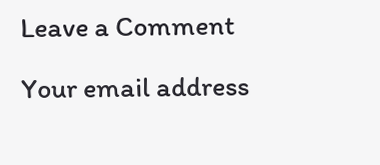Leave a Comment

Your email address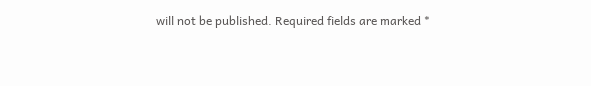will not be published. Required fields are marked *